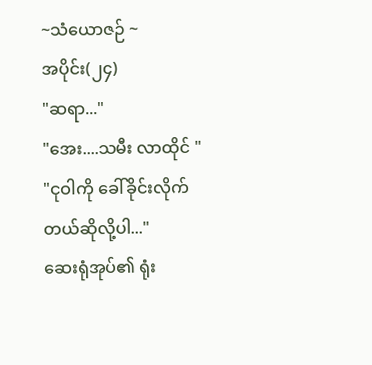~သံယောဇဉ် ~
အပိုင်း(၂၄)
"ဆရာ..."
"အေး....သမီး လာထိုင် "
"ငုဝါကို ခေါ်ခိုင်းလိုက်တယ်ဆိုလို့ပါ..."
ဆေးရုံအုပ်၏ ရုံး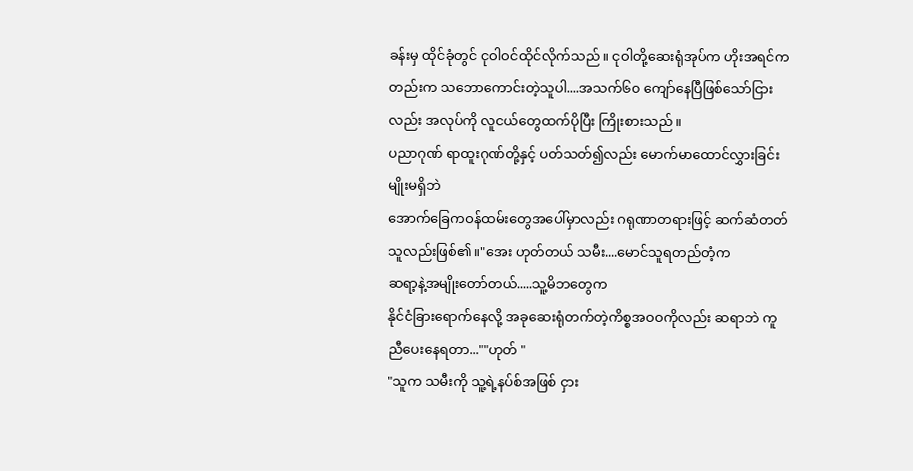ခန်းမှ ထိုင်ခုံတွင် ငုဝါဝင်ထိုင်လိုက်သည်။ ငုဝါတို့ဆေးရုံအုပ်က ဟိုးအရင်ကတည်းက သဘောကောင်းတဲ့သူပါ....အသက်၆၀ ကျော်နေပြီဖြစ်သော်ငြားလည်း အလုပ်ကို လူငယ်တွေထက်ပိုပြီး ကြိုးစားသည်။
ပညာဂုဏ် ရာထူးဂုဏ်တို့နှင့် ပတ်သတ်၍လည်း မောက်မာထောင်လွှားခြင်းမျိုးမရှိဘဲ
အောက်ခြေကဝန်ထမ်းတွေအပေါ်မှာလည်း ဂရုဏာတရားဖြင့် ဆက်ဆံတတ်သူလည်းဖြစ်၏။"အေး ဟုတ်တယ် သမီး....မောင်သူရတည်တံ့က
ဆရာ့နဲ့အမျိုးတော်တယ်.....သူ့မိဘတွေက
နိုင်ငံခြားရောက်နေလို့ အခုဆေးရုံတက်တဲ့ကိစ္စအဝဝကိုလည်း ဆရာဘဲ ကူညီပေးနေရတာ...""ဟုတ် "
"သူက သမီးကို သူ့ရဲ့နပ်စ်အဖြစ် ငှား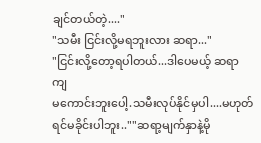ချင်တယ်တဲ့...."
"သမီး ငြင်းလို့မရဘူးလား ဆရာ..."
"ငြင်းလို့တော့ရပါတယ်...ဒါပေမယ့် ဆရာကျ
မကောင်းဘူးပေါ့.သမီးလုပ်နိုင်မှပါ....မဟုတ်ရင်မခိုင်းပါဘူး..""ဆရာ့မျက်နှာနဲ့မို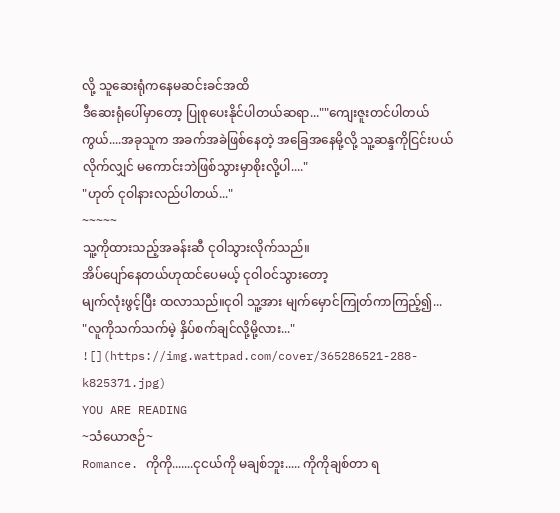လို့ သူဆေးရုံကနေမဆင်းခင်အထိ
ဒီဆေးရုံပေါ်မှာတော့ ပြုစုပေးနိုင်ပါတယ်ဆရာ...""ကျေးဇူးတင်ပါတယ်ကွယ်....အခုသူက အခက်အခဲဖြစ်နေတဲ့ အခြေအနေမို့လို့ သူ့ဆန္ဒကိုငြင်းပယ်လိုက်လျှင် မကောင်းဘဲဖြစ်သွားမှာစိုးလို့ပါ...."
"ဟုတ် ငုဝါနားလည်ပါတယ်..."
~~~~~
သူ့ကိုထားသည့်အခန်းဆီ ငုဝါသွားလိုက်သည်။
အိပ်ပျော်နေတယ်ဟုထင်ပေမယ့် ငုဝါဝင်သွားတော့
မျက်လုံးဖွင့်ပြီး ထလာသည်။ငုဝါ သူ့အား မျက်မှောင်ကြုတ်ကာကြည့်၍...
"လူကိုသက်သက်မဲ့ နှိပ်စက်ချင်လို့မို့လား..."
![](https://img.wattpad.com/cover/365286521-288-k825371.jpg)
YOU ARE READING
~သံယောဇဉ်~
Romance. ကိုကို.......ငုငယ်ကို မချစ်ဘူး..... ကိုကိုချစ်တာ ရ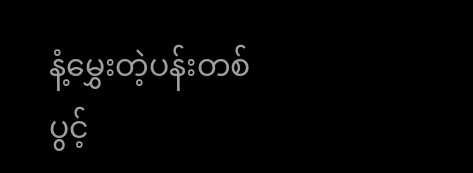နံ့မွှေးတဲ့ပန်းတစ်ပွင့်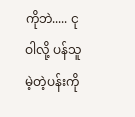ကိုဘဲ..... ငုဝါလို့ ပန်သူမဲ့တဲ့ပန်းကို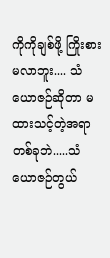ကိုကိုချစ်ဖို့ ကြိုးစားမလာဘူး.... သံယောဇဉ်ဆိုတာ မထားသင့်တဲ့အရာတစ်ခုဘဲ.....သံယောဇဉ်တွယ်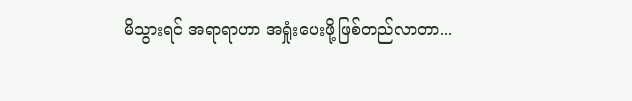မိသွားရင် အရာရာဟာ အရှုံးပေးဖို့ဖြစ်တည်လာတာ...